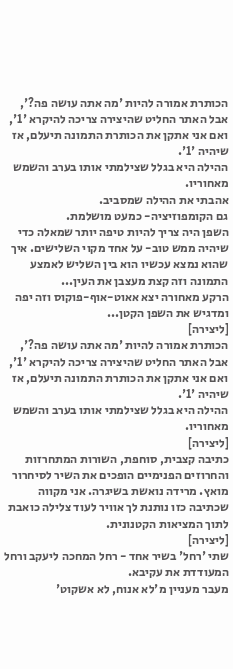הכותרת אמורה להיות 'מה אתה עושה פה?', אבל האתר החליט שהיצירה צריכה להיקרא '1', ואם אני אתקן את הכותרת התמונה תיעלם, אז שיהיה '1'.
ההילה היא בגלל שצילמתי אותו בערב והשמש מאחוריו.
אהבתי את ההילה שמסביב.
גם הקומפוזיציה- כמעט מושלמת.
השפן היה צריך להיות טיפה יותר שמאלה כדי שיהיה ממש טוב- על אחד מקוי השלישים. איך שהוא נמצא עכשיו הוא בין השליש לאמצע התמונה וזה קצת מעצבן את העין...
הרקע מאחורה יצא אאוט-אוף-פוקוס וזה יפה ומדגיש את השפן הקטן...
[ליצירה]
הכותרת אמורה להיות 'מה אתה עושה פה?', אבל האתר החליט שהיצירה צריכה להיקרא '1', ואם אני אתקן את הכותרת התמונה תיעלם, אז שיהיה '1'.
ההילה היא בגלל שצילמתי אותו בערב והשמש מאחוריו.
[ליצירה]
כתיבה קצבית, סוחפת, השורות המתחרזות והחרוזים הפנימיים הופכים את השיר לסיחרור מואץ. מרידה נואשת בשיגרה. אני מקווה שכתיבה כזו נותנת לך אוויר לעוד צלילה כואבת לתוך המציאות הקטנונית.
[ליצירה]
שתי 'רחל' בשיר אחד - רחל המחכה ליעקב ורחל המעודדת את עקיבא.
מעבר מעניין מ'לא אנוח, לא אשקוט'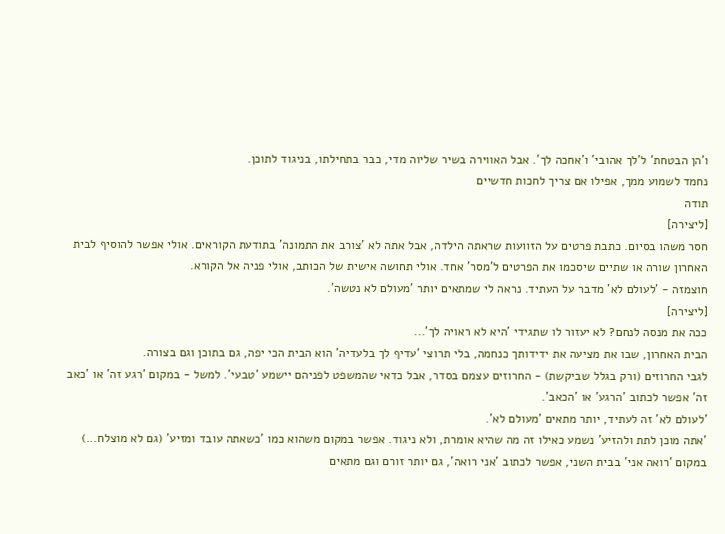ו'הן הבטחת' ל'לך אהובי' ו'אחכה לך'. אבל האווירה בשיר שליוה מדי, כבר בתחילתו, בניגוד לתוכן.
נחמד לשמוע ממך, אפילו אם צריך לחכות חדשיים
תודה
[ליצירה]
חסר משהו בסיום. כתבת פרטים על הזוועות שראתה הילדה, אבל אתה לא 'צורב את התמונה' בתודעת הקוראים. אולי אפשר להוסיף לבית האחרון שורה או שתיים שיסכמו את הפרטים ל'מסר' אחד. אולי תחושה אישית של הכותב, אולי פניה אל הקורא.
חוצמזה - 'לעולם לא' מדבר על העתיד. נראה לי שמתאים יותר 'מעולם לא נטשה'.
[ליצירה]
ככה את מנסה לנחם? לא יעזור לו שתגידי 'היא לא ראויה לך'...
הבית האחרון, שבו את מציעה את ידידותך כנחמה, בלי תרוצי 'עדיף לך בלעדיה' הוא הבית הכי יפה, גם בתוכן וגם בצורה.
לגבי החרוזים (ורק בגלל שביקשת) - החרוזים עצמם בסדר, אבל כדאי שהמשפט לפניהם יישמע 'טבעי'. למשל - במקום 'רגע זה' או 'כאב זה' אפשר לכתוב 'הרגע' או 'הכאב'.
'לעולם לא' זה לעתיד, יותר מתאים 'מעולם לא'.
'אתה מוכן לתת ולהזיע' נשמע כאילו זה מה שהיא אומרת, ולא ניגוד. אפשר במקום משהוא כמו 'כשאתה עובד ומזיע' (גם לא מוצלח...)
במקום 'רואה אני' בבית השני, אפשר לכתוב 'אני רואה', גם יותר זורם וגם מתאים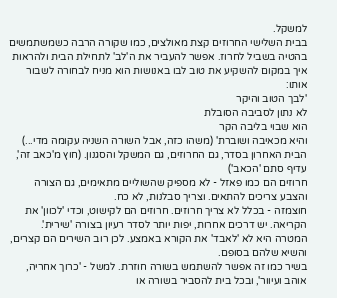למשקל.
בבית השלישי החרוזים קצת מאולצים, כמו שקורה הרבה כשמשתמשים בהטיה בשביל לחרוז. אפשר להעביר את ה'לב' לתחילת הבית ולהראות איך במקום להשקיע את טוב לבו באנושות הוא מניח לבחורה לשבור אותו:
'לבך הטוב והיקר
לא נתון לסביבה הסובלת
הוא שבוי בליבה הקר
והיא מכאיבה ושוברת' (משהו כזה, אבל השורה השניה עקומה מדי...)
הבית האחרון בסדר, גם החרוזים, גם המשקל והסגנון. (חוץ מ'כאב זה', עדיף סתם 'הכאב')
חרוזים הם כמו פאזל - לא מספיק שהשוליים מתאימים, גם הצורה והצבע צריכים להתאים. וצריך סבלנות, לא כח.
חוצמזה - בכלל לא צריך חרוזים. חרוזים הם לקישוט, וכדי 'לכוון' את הקריאה. יש דרכים אחרות, יפות יותר לסדר רעיון בצורה 'שירית'. המטרה היא לא 'לאבד' את הקורא באמצע. לכן רוב השירים הם קצרים, והשיא שלהם בסופם.
בשיר כמו זה אפשר להשתמש בשורה חוזרת. למשל - 'כרוך אחריה, אוהב ועיוור', ובכל בית להסביר בשורה או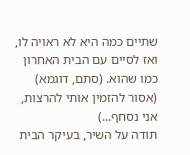שתיים כמה היא לא ראויה לו, ואז לסיים עם הבית האחרון כמו שהוא. (סתם, דוגמא)
(אסור להזמין אותי להרצות, אני נסחף...)
תודה על השיר, בעיקר הבית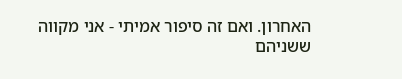האחרון. ואם זה סיפור אמיתי - אני מקווה ששניהם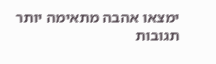ימצאו אהבה מתאימה יותר
תגובות